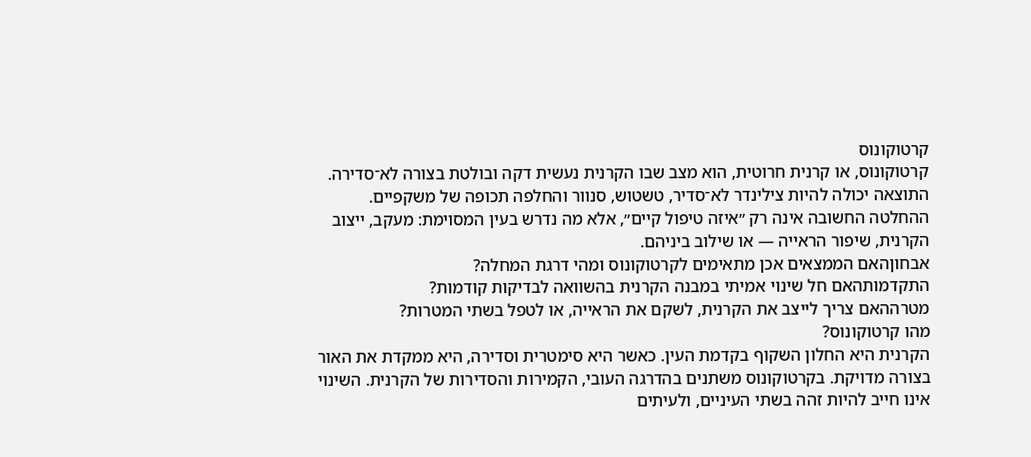קרטוקונוס
קרטוקונוס, או קרנית חרוטית, הוא מצב שבו הקרנית נעשית דקה ובולטת בצורה לא־סדירה. התוצאה יכולה להיות צילינדר לא־סדיר, טשטוש, סנוור והחלפה תכופה של משקפיים. ההחלטה החשובה אינה רק ״איזה טיפול קיים״, אלא מה נדרש בעין המסוימת: מעקב, ייצוב הקרנית, שיפור הראייה — או שילוב ביניהם.
אבחוןהאם הממצאים אכן מתאימים לקרטוקונוס ומהי דרגת המחלה?
התקדמותהאם חל שינוי אמיתי במבנה הקרנית בהשוואה לבדיקות קודמות?
מטרההאם צריך לייצב את הקרנית, לשקם את הראייה, או לטפל בשתי המטרות?
מהו קרטוקונוס?
הקרנית היא החלון השקוף בקדמת העין. כאשר היא סימטרית וסדירה, היא ממקדת את האור בצורה מדויקת. בקרטוקונוס משתנים בהדרגה העובי, הקמירות והסדירות של הקרנית. השינוי אינו חייב להיות זהה בשתי העיניים, ולעיתים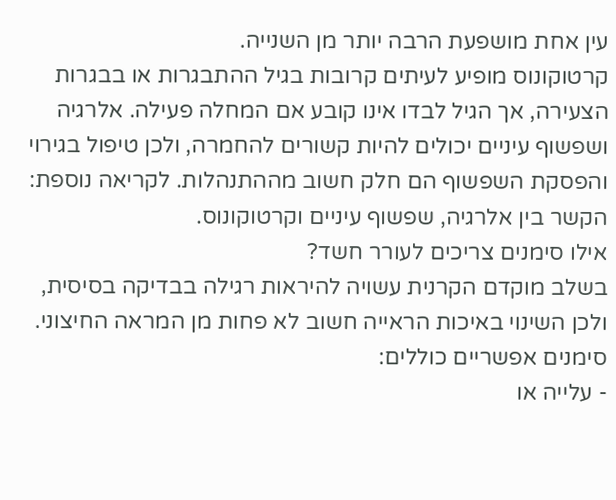עין אחת מושפעת הרבה יותר מן השנייה.
קרטוקונוס מופיע לעיתים קרובות בגיל ההתבגרות או בבגרות הצעירה, אך הגיל לבדו אינו קובע אם המחלה פעילה. אלרגיה ושפשוף עיניים יכולים להיות קשורים להחמרה, ולכן טיפול בגירוי והפסקת השפשוף הם חלק חשוב מההתנהלות. לקריאה נוספת: הקשר בין אלרגיה, שפשוף עיניים וקרטוקונוס.
אילו סימנים צריכים לעורר חשד?
בשלב מוקדם הקרנית עשויה להיראות רגילה בבדיקה בסיסית, ולכן השינוי באיכות הראייה חשוב לא פחות מן המראה החיצוני. סימנים אפשריים כוללים:
- עלייה או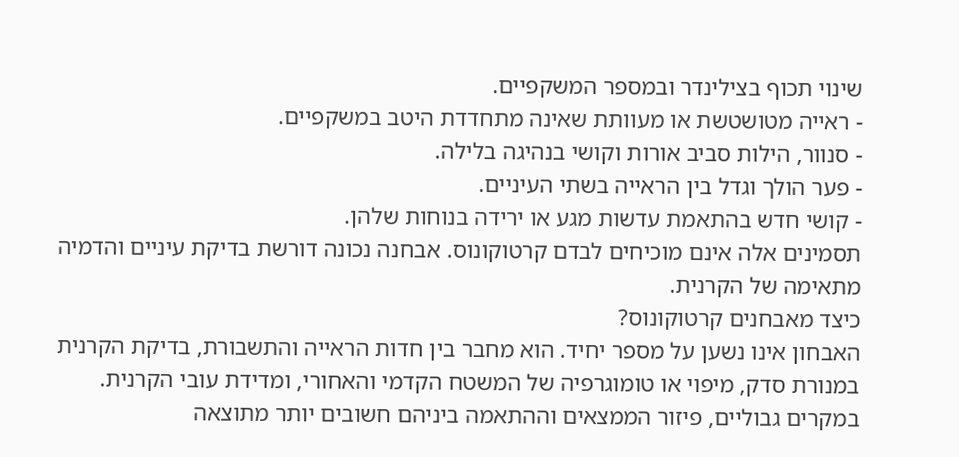שינוי תכוף בצילינדר ובמספר המשקפיים.
- ראייה מטושטשת או מעוותת שאינה מתחדדת היטב במשקפיים.
- סנוור, הילות סביב אורות וקושי בנהיגה בלילה.
- פער הולך וגדל בין הראייה בשתי העיניים.
- קושי חדש בהתאמת עדשות מגע או ירידה בנוחות שלהן.
תסמינים אלה אינם מוכיחים לבדם קרטוקונוס. אבחנה נכונה דורשת בדיקת עיניים והדמיה מתאימה של הקרנית.
כיצד מאבחנים קרטוקונוס?
האבחון אינו נשען על מספר יחיד. הוא מחבר בין חדות הראייה והתשבורת, בדיקת הקרנית במנורת סדק, מיפוי או טומוגרפיה של המשטח הקדמי והאחורי, ומדידת עובי הקרנית. במקרים גבוליים, פיזור הממצאים וההתאמה ביניהם חשובים יותר מתוצאה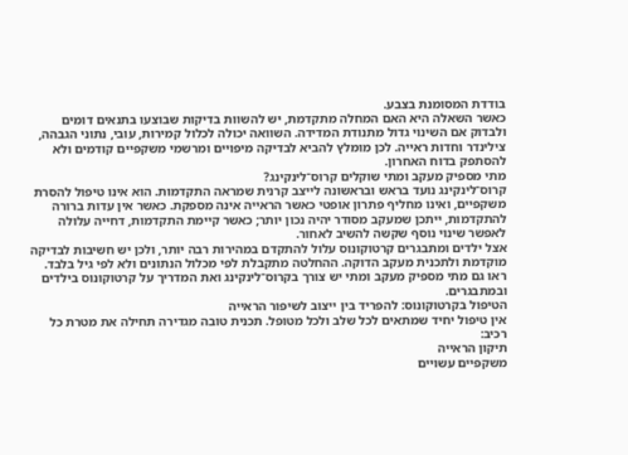בודדת המסומנת בצבע.
כאשר השאלה היא האם המחלה מתקדמת, יש להשוות בדיקות שבוצעו בתנאים דומים ולבדוק אם השינוי גדול מתנודת המדידה. השוואה יכולה לכלול קמירות, עובי, נתוני הגבהה, צילינדר וחדות ראייה. לכן מומלץ להביא לבדיקה מיפויים ומרשמי משקפיים קודמים ולא להסתפק בדוח האחרון.
מתי מספיק מעקב ומתי שוקלים קרוס־לינקינג?
קרוס־לינקינג נועד בראש ובראשונה לייצב קרנית שמראה התקדמות. הוא אינו טיפול להסרת משקפיים, ואינו מחליף פתרון אופטי כאשר הראייה אינה מספקת. כאשר אין עדות ברורה להתקדמות, ייתכן שמעקב מסודר יהיה נכון יותר; כאשר קיימת התקדמות, דחייה עלולה לאפשר שינוי נוסף שקשה להשיב לאחור.
אצל ילדים ומתבגרים קרטוקונוס עלול להתקדם במהירות רבה יותר, ולכן יש חשיבות לבדיקה מוקדמת ולתכנית מעקב הדוקה. ההחלטה מתקבלת לפי מכלול הנתונים ולא לפי גיל בלבד. ראו גם מתי מספיק מעקב ומתי יש צורך בקרוס־לינקינג ואת המדריך על קרטוקונוס בילדים ובמתבגרים.
הטיפול בקרטוקונוס: להפריד בין ייצוב לשיפור הראייה
אין טיפול יחיד שמתאים לכל שלב ולכל מטופל. תכנית טובה מגדירה תחילה את מטרת כל רכיב:
תיקון הראייה
משקפיים עשויים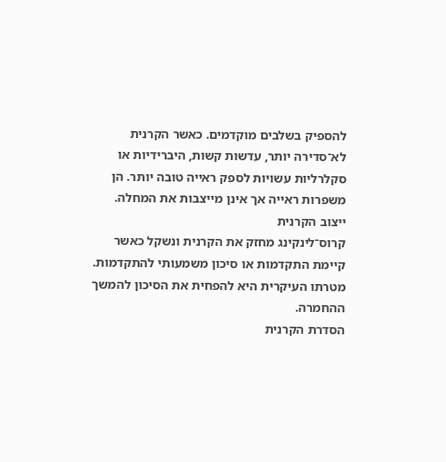להספיק בשלבים מוקדמים. כאשר הקרנית לא־סדירה יותר, עדשות קשות, היברידיות או סקלרליות עשויות לספק ראייה טובה יותר. הן משפרות ראייה אך אינן מייצבות את המחלה.
ייצוב הקרנית
קרוס־לינקינג מחזק את הקרנית ונשקל כאשר קיימת התקדמות או סיכון משמעותי להתקדמות. מטרתו העיקרית היא להפחית את הסיכון להמשך ההחמרה.
הסדרת הקרנית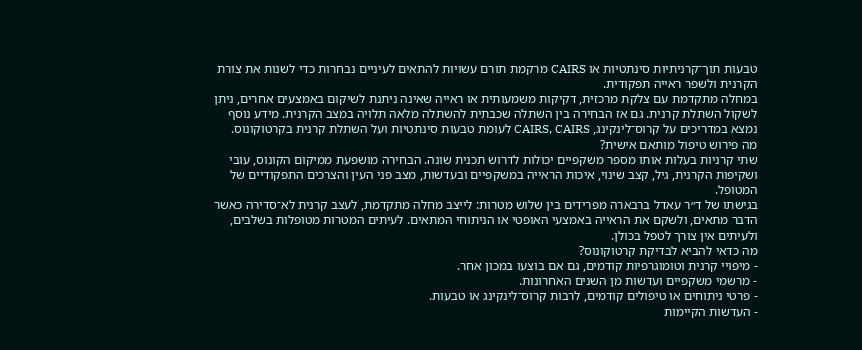טבעות תוך־קרניתיות סינתטיות או CAIRS מרקמת תורם עשויות להתאים לעיניים נבחרות כדי לשנות את צורת הקרנית ולשפר ראייה תפקודית.
במחלה מתקדמת עם צלקת מרכזית, דקיקות משמעותית או ראייה שאינה ניתנת לשיקום באמצעים אחרים, ניתן לשקול השתלת קרנית. גם אז הבחירה בין השתלה שכבתית להשתלה מלאה תלויה במצב הקרנית. מידע נוסף נמצא במדריכים על קרוס־לינקינג, CAIRS, CAIRS לעומת טבעות סינתטיות ועל השתלת קרנית בקרטוקונוס.
מה פירוש טיפול מותאם אישית?
שתי קרניות בעלות אותו מספר משקפיים יכולות לדרוש תכנית שונה. הבחירה מושפעת ממיקום הקונוס, עובי ושקיפות הקרנית, גיל, קצב שינוי, איכות הראייה במשקפיים ובעדשות, מצב פני העין והצרכים התפקודיים של המטופל.
בגישתו של ד״ר עאדל ברבארה מפרידים בין שלוש מטרות: לייצב מחלה מתקדמת, לעצב קרנית לא־סדירה כאשר הדבר מתאים, ולשקם את הראייה באמצעי האופטי או הניתוחי המתאים. לעיתים המטרות מטופלות בשלבים, ולעיתים אין צורך לטפל בכולן.
מה כדאי להביא לבדיקת קרטוקונוס?
- מיפויי קרנית וטומוגרפיות קודמים, גם אם בוצעו במכון אחר.
- מרשמי משקפיים ועדשות מן השנים האחרונות.
- פרטי ניתוחים או טיפולים קודמים, לרבות קרוס־לינקינג או טבעות.
- העדשות הקיימות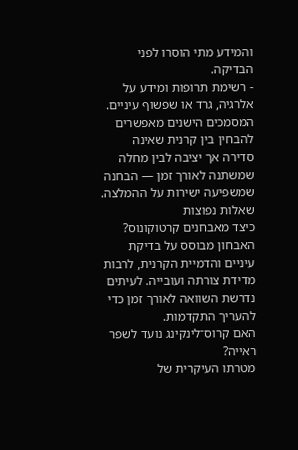והמידע מתי הוסרו לפני הבדיקה.
- רשימת תרופות ומידע על אלרגיה, גרד או שפשוף עיניים.
המסמכים הישנים מאפשרים להבחין בין קרנית שאינה סדירה אך יציבה לבין מחלה שמשתנה לאורך זמן — הבחנה שמשפיעה ישירות על ההמלצה.
שאלות נפוצות
כיצד מאבחנים קרטוקונוס?
האבחון מבוסס על בדיקת עיניים והדמיית הקרנית, לרבות מדידת צורתה ועובייה. לעיתים נדרשת השוואה לאורך זמן כדי להעריך התקדמות.
האם קרוס־לינקינג נועד לשפר ראייה?
מטרתו העיקרית של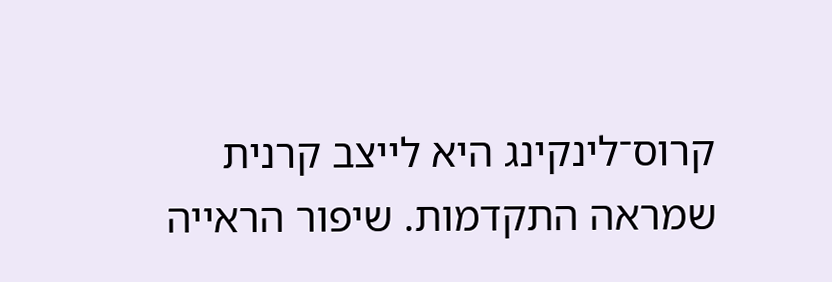קרוס־לינקינג היא לייצב קרנית שמראה התקדמות. שיפור הראייה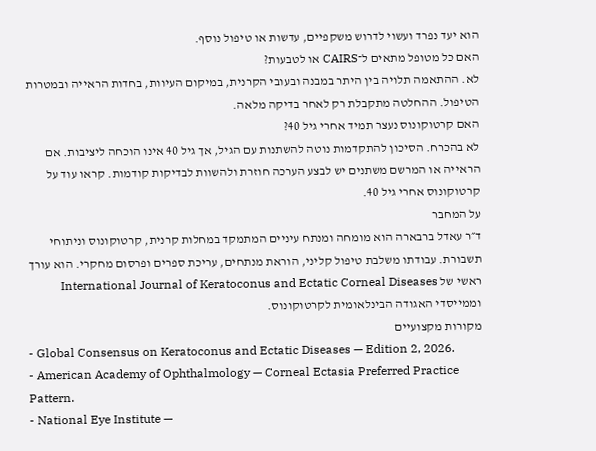הוא יעד נפרד ועשוי לדרוש משקפיים, עדשות או טיפול נוסף.
האם כל מטופל מתאים ל־CAIRS או לטבעות?
לא. ההתאמה תלויה בין היתר במבנה ובעובי הקרנית, במיקום העיוות, בחדות הראייה ובמטרות הטיפול. ההחלטה מתקבלת רק לאחר בדיקה מלאה.
האם קרטוקונוס נעצר תמיד אחרי גיל 40?
לא בהכרח. הסיכון להתקדמות נוטה להשתנות עם הגיל, אך גיל 40 אינו הוכחה ליציבות. אם הראייה או המרשם משתנים יש לבצע הערכה חוזרת ולהשוות לבדיקות קודמות. קראו עוד על קרטוקונוס אחרי גיל 40.
על המחבר
ד״ר עאדל ברבארה הוא מומחה ומנתח עיניים המתמקד במחלות קרנית, קרטוקונוס וניתוחי תשבורת. עבודתו משלבת טיפול קליני, הוראת מנתחים, עריכת ספרים ופרסום מחקרי. הוא עורך ראשי של International Journal of Keratoconus and Ectatic Corneal Diseases וממייסדי האגודה הבינלאומית לקרטוקונוס.
מקורות מקצועיים
- Global Consensus on Keratoconus and Ectatic Diseases — Edition 2, 2026.
- American Academy of Ophthalmology — Corneal Ectasia Preferred Practice Pattern.
- National Eye Institute —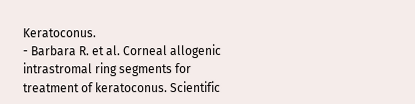Keratoconus.
- Barbara R. et al. Corneal allogenic intrastromal ring segments for treatment of keratoconus. Scientific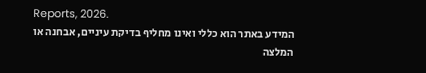Reports, 2026.
המידע באתר הוא כללי ואינו מחליף בדיקת עיניים, אבחנה או המלצה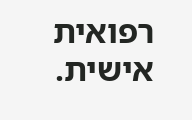רפואית אישית.